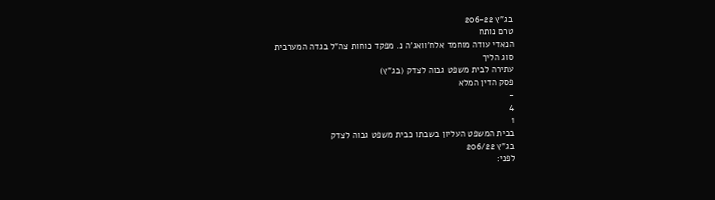בג"ץ 206-22
טרם נותח
הנאדי עודה מוחמד אלח'וואג'ה נ. מפקד כוחות צה"ל בגדה המערבית
סוג הליך
עתירה לבית משפט גבוה לצדק (בג"ץ)
פסק הדין המלא
-
4
1
בבית המשפט העליון בשבתו כבית משפט גבוה לצדק
בג"ץ 206/22
לפני: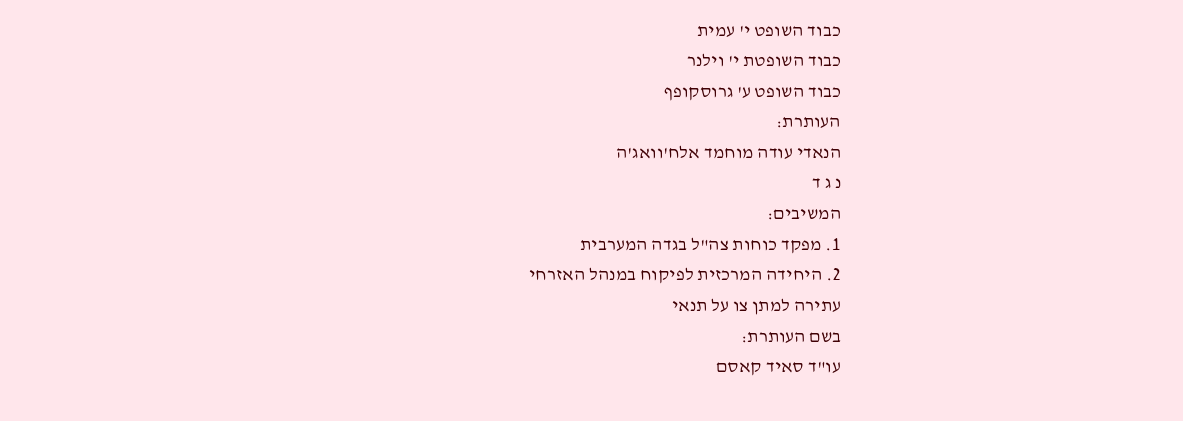כבוד השופט י' עמית
כבוד השופטת י' וילנר
כבוד השופט ע' גרוסקופף
העותרת:
הנאדי עודה מוחמד אלח'וואג'ה
נ ג ד
המשיבים:
1. מפקד כוחות צה"ל בגדה המערבית
2. היחידה המרכזית לפיקוח במנהל האזרחי
עתירה למתן צו על תנאי
בשם העותרת:
עו"ד סאיד קאסם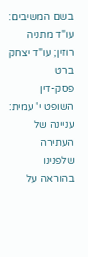בשם המשיבים:
עו"ד מתניה רוזין; עו"ד יצחק ברט
פסק-דין
השופט י' עמית:
עניינה של העתירה שלפנינו בהוראה על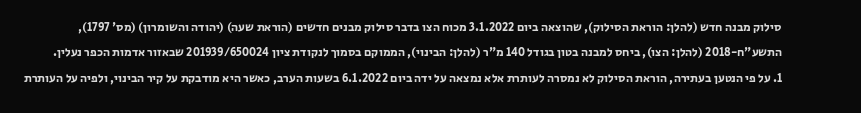סילוק מבנה חדש (להלן: הוראת הסילוק), שהוצאה ביום 3.1.2022 מכוח הצו בדבר סילוק מבנים חדשים (הוראת שעה) (יהודה והשומרון) (מס' 1797), התשע"ח-2018 (להלן: הצו), ביחס למבנה בטון בגודל 140 מ"ר (להלן: הבינוי), הממוקם בסמוך לנקודת ציון 201939/650024 שבאזור אדמות הכפר נעלין.
1. על פי הנטען בעתירה, הוראת הסילוק לא נמסרה לעותרת אלא נמצאה על ידה ביום 6.1.2022 בשעות הערב, כאשר היא מודבקת על קיר הבינוי, ולפיה על העותרת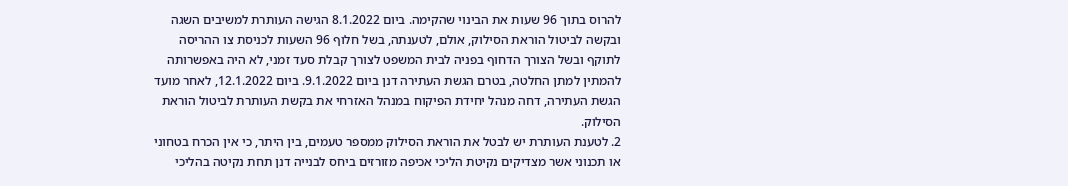להרוס בתוך 96 שעות את הבינוי שהקימה. ביום 8.1.2022 הגישה העותרת למשיבים השגה ובקשה לביטול הוראת הסילוק, אולם, לטענתה, בשל חלוף 96 השעות לכניסת צו ההריסה לתוקף ובשל הצורך הדחוף בפניה לבית המשפט לצורך קבלת סעד זמני, לא היה באפשרותה להמתין למתן החלטה, בטרם הגשת העתירה דנן ביום 9.1.2022. ביום 12.1.2022, לאחר מועד הגשת העתירה, דחה מנהל יחידת הפיקוח במנהל האזרחי את בקשת העותרת לביטול הוראת הסילוק.
2. לטענת העותרת יש לבטל את הוראת הסילוק ממספר טעמים, בין היתר, כי אין הכרח בטחוני או תכנוני אשר מצדיקים נקיטת הליכי אכיפה מזורזים ביחס לבנייה דנן תחת נקיטה בהליכי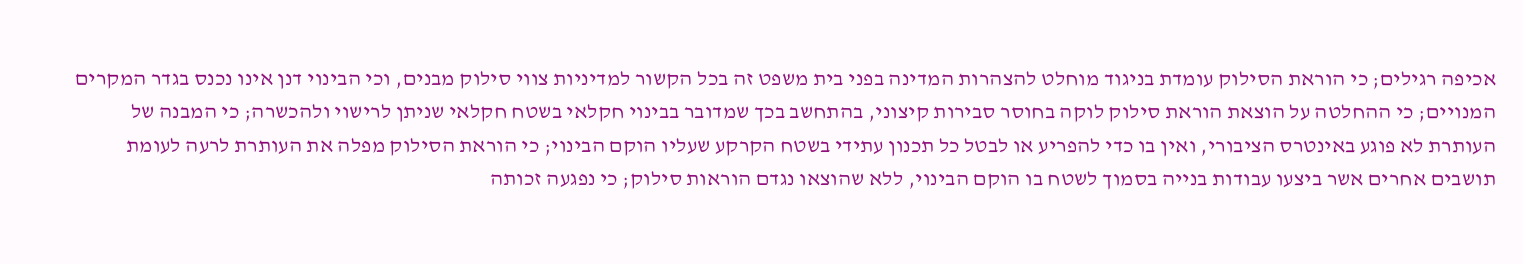אכיפה רגילים; כי הוראת הסילוק עומדת בניגוד מוחלט להצהרות המדינה בפני בית משפט זה בכל הקשור למדיניות צווי סילוק מבנים, וכי הבינוי דנן אינו נכנס בגדר המקרים המנויים; כי ההחלטה על הוצאת הוראת סילוק לוקה בחוסר סבירות קיצוני, בהתחשב בכך שמדובר בבינוי חקלאי בשטח חקלאי שניתן לרישוי ולהכשרה; כי המבנה של העותרת לא פוגע באינטרס הציבורי, ואין בו כדי להפריע או לבטל כל תכנון עתידי בשטח הקרקע שעליו הוקם הבינוי; כי הוראת הסילוק מפלה את העותרת לרעה לעומת תושבים אחרים אשר ביצעו עבודות בנייה בסמוך לשטח בו הוקם הבינוי, ללא שהוצאו נגדם הוראות סילוק; כי נפגעה זכותה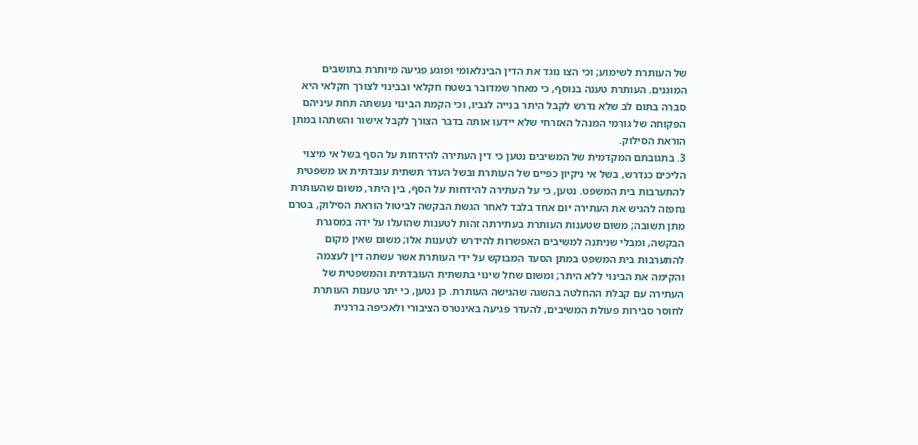של העותרת לשימוע; וכי הצו נוגד את הדין הבינלאומי ופוגע פגיעה מיותרת בתושבים המוגנים. העותרת טענה בנוסף, כי מאחר שמדובר בשטח חקלאי ובבינוי לצורך חקלאי היא סברה בתום לב שלא נדרש לקבל היתר בנייה לגביו, וכי הקמת הבינוי נעשתה תחת עיניהם הפקוחה של גורמי המנהל האזרחי שלא יידעו אותה בדבר הצורך לקבל אישור והשתהו במתן הוראת הסילוק.
3. בתגובתם המקדמית של המשיבים נטען כי דין העתירה להידחות על הסף בשל אי מיצוי הליכים כנדרש, בשל אי ניקיון כפיים של העותרת ובשל העדר תשתית עובדתית או משפטית להתערבות בית המשפט. נטען, כי על העתירה להידחות על הסף, בין היתר, משום שהעותרת נחפזה להגיש את העתירה יום אחד בלבד לאחר הגשת הבקשה לביטול הוראת הסילוק, בטרם מתן תשובה; משום שטענות העותרת בעתירתה זהות לטענות שהועלו על ידה במסגרת הבקשה, ומבלי שניתנה למשיבים האפשרות להידרש לטענות אלו; משום שאין מקום להתערבות בית המשפט במתן הסעד המבוקש על ידי העותרת אשר עשתה דין לעצמה והקימה את הבינוי ללא היתר; ומשום שחל שינוי בתשתית העובדתית והמשפטית של העתירה עם קבלת ההחלטה בהשגה שהגישה העותרת. כן נטען, כי יתר טענות העותרת לחוסר סבירות פעולת המשיבים, להעדר פגיעה באינטרס הציבורי ולאכיפה בררנית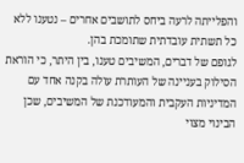והפלייתה לרעה ביחס לתושבים אחרים – נטענו ללא כל תשתית עובדתית שתומכת בהן.
לגופם של דברים, המשיבים טענו, בין היתר, כי הוראת הסילוק בעניינה של העותרת עולה בקנה אחד עם המדיניות העקבית והמעודכנת של המשיבים, שכן הבינוי מצוי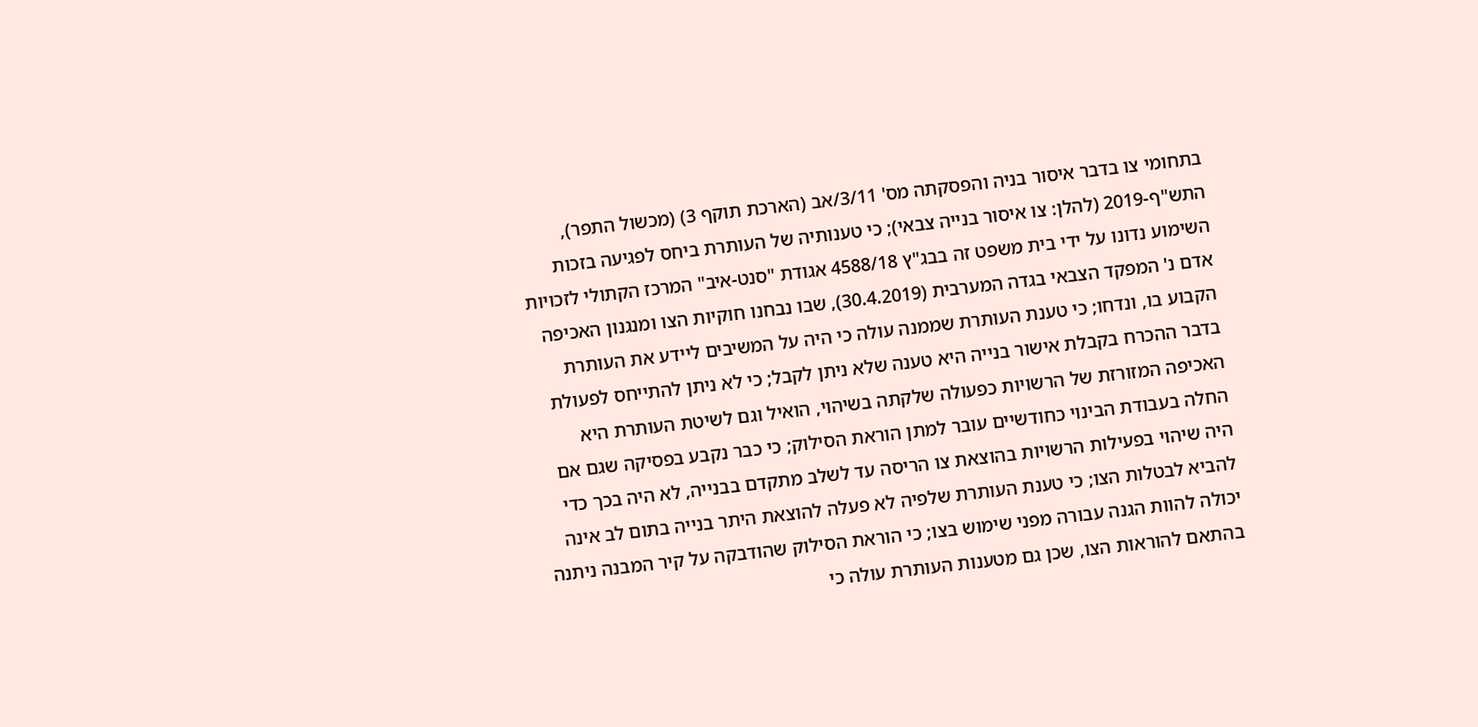בתחומי צו בדבר איסור בניה והפסקתה מס' 3/11/אב (הארכת תוקף 3) (מכשול התפר), התש"ף-2019 (להלן: צו איסור בנייה צבאי); כי טענותיה של העותרת ביחס לפגיעה בזכות השימוע נדונו על ידי בית משפט זה בבג"ץ 4588/18 אגודת "סנט-איב" המרכז הקתולי לזכויות אדם נ' המפקד הצבאי בגדה המערבית (30.4.2019), שבו נבחנו חוקיות הצו ומנגנון האכיפה הקבוע בו, ונדחו; כי טענת העותרת שממנה עולה כי היה על המשיבים ליידע את העותרת בדבר ההכרח בקבלת אישור בנייה היא טענה שלא ניתן לקבל; כי לא ניתן להתייחס לפעולת האכיפה המזורזת של הרשויות כפעולה שלקתה בשיהוי, הואיל וגם לשיטת העותרת היא החלה בעבודת הבינוי כחודשיים עובר למתן הוראת הסילוק; כי כבר נקבע בפסיקה שגם אם היה שיהוי בפעילות הרשויות בהוצאת צו הריסה עד לשלב מתקדם בבנייה, לא היה בכך כדי להביא לבטלות הצו; כי טענת העותרת שלפיה לא פעלה להוצאת היתר בנייה בתום לב אינה יכולה להוות הגנה עבורה מפני שימוש בצו; כי הוראת הסילוק שהודבקה על קיר המבנה ניתנה בהתאם להוראות הצו, שכן גם מטענות העותרת עולה כי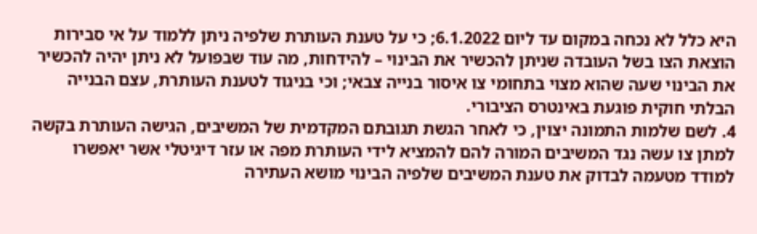היא כלל לא נכחה במקום עד ליום 6.1.2022; כי על טענת העותרת שלפיה ניתן ללמוד על אי סבירות הוצאת הצו בשל העובדה שניתן להכשיר את הבינוי – להידחות, מה עוד שבפועל לא ניתן יהיה להכשיר את הבינוי שעה שהוא מצוי בתחומי צו איסור בנייה צבאי; וכי בניגוד לטענת העותרת, עצם הבנייה הבלתי חוקית פוגעת באינטרס הציבורי.
4. לשם שלמות התמונה יצוין, כי לאחר הגשת תגובתם המקדמית של המשיבים, הגישה העותרת בקשה למתן צו עשה נגד המשיבים המורה להם להמציא לידי העותרת מפה או עזר דיגיטלי אשר יאפשרו למודד מטעמה לבדוק את טענת המשיבים שלפיה הבינוי מושא העתירה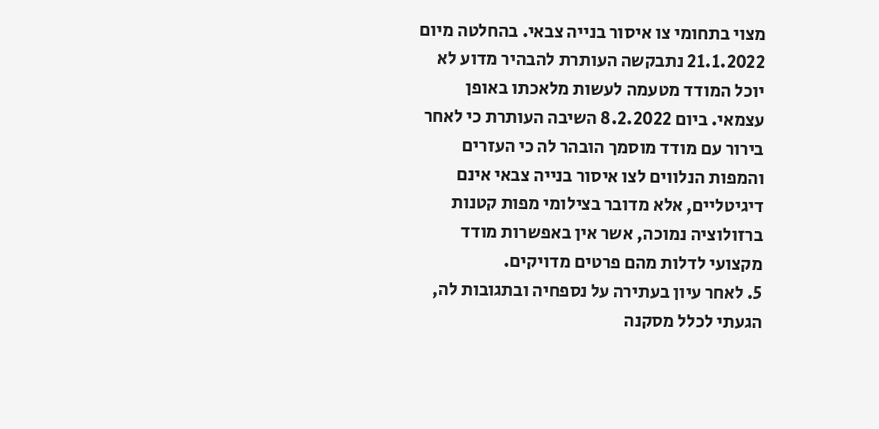מצוי בתחומי צו איסור בנייה צבאי. בהחלטה מיום 21.1.2022 נתבקשה העותרת להבהיר מדוע לא יוכל המודד מטעמה לעשות מלאכתו באופן עצמאי. ביום 8.2.2022 השיבה העותרת כי לאחר בירור עם מודד מוסמך הובהר לה כי העזרים והמפות הנלווים לצו איסור בנייה צבאי אינם דיגיטליים, אלא מדובר בצילומי מפות קטנות ברזולוציה נמוכה, אשר אין באפשרות מודד מקצועי לדלות מהם פרטים מדויקים.
5. לאחר עיון בעתירה על נספחיה ובתגובות לה, הגעתי לכלל מסקנה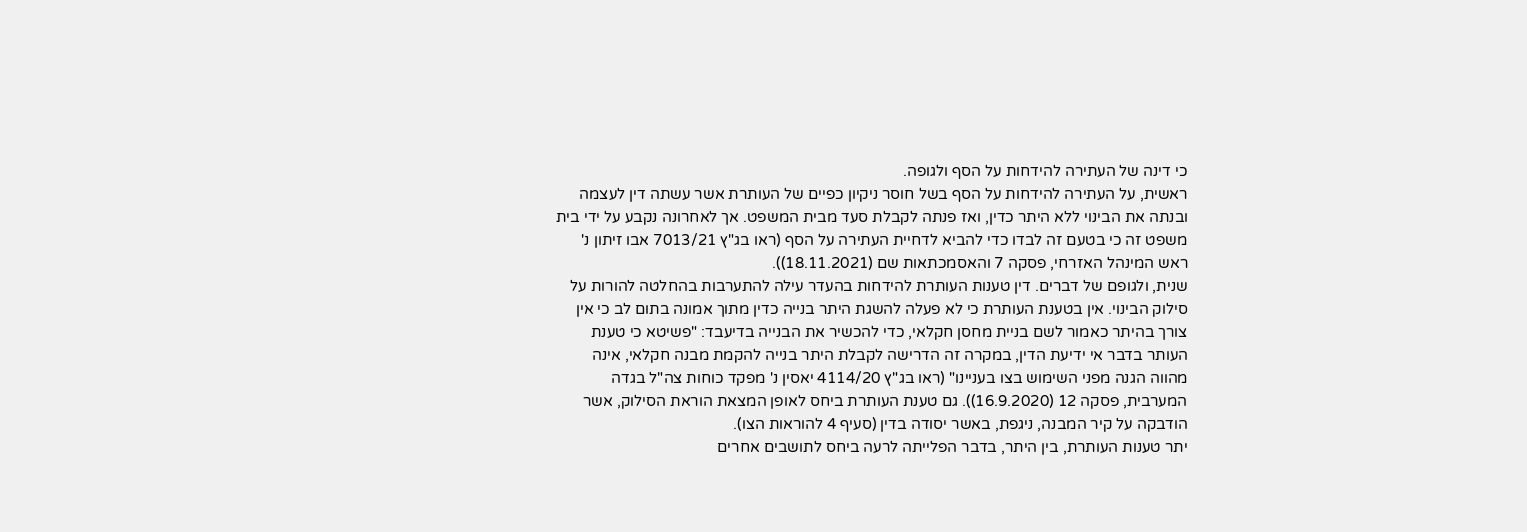כי דינה של העתירה להידחות על הסף ולגופה.
ראשית, על העתירה להידחות על הסף בשל חוסר ניקיון כפיים של העותרת אשר עשתה דין לעצמה ובנתה את הבינוי ללא היתר כדין, ואז פנתה לקבלת סעד מבית המשפט. אך לאחרונה נקבע על ידי בית משפט זה כי בטעם זה לבדו כדי להביא לדחיית העתירה על הסף (ראו בג"ץ 7013/21 אבו זיתון נ' ראש המינהל האזרחי, פסקה 7 והאסמכתאות שם (18.11.2021)).
שנית, ולגופם של דברים. דין טענות העותרת להידחות בהעדר עילה להתערבות בהחלטה להורות על סילוק הבינוי. אין בטענת העותרת כי לא פעלה להשגת היתר בנייה כדין מתוך אמונה בתום לב כי אין צורך בהיתר כאמור לשם בניית מחסן חקלאי, כדי להכשיר את הבנייה בדיעבד: "פשיטא כי טענת העותר בדבר אי ידיעת הדין, במקרה זה הדרישה לקבלת היתר בנייה להקמת מבנה חקלאי, אינה מהווה הגנה מפני השימוש בצו בעניינו" (ראו בג"ץ 4114/20 יאסין נ' מפקד כוחות צה"ל בגדה המערבית, פסקה 12 (16.9.2020)). גם טענת העותרת ביחס לאופן המצאת הוראת הסילוק, אשר הודבקה על קיר המבנה, ניגפת, באשר יסודה בדין (סעיף 4 להוראות הצו).
יתר טענות העותרת, בין היתר, בדבר הפלייתה לרעה ביחס לתושבים אחרים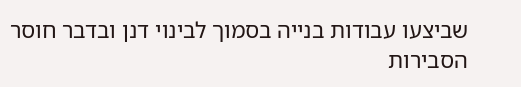שביצעו עבודות בנייה בסמוך לבינוי דנן ובדבר חוסר הסבירות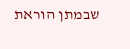שבמתן הוראת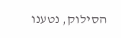הסילוק, נטענו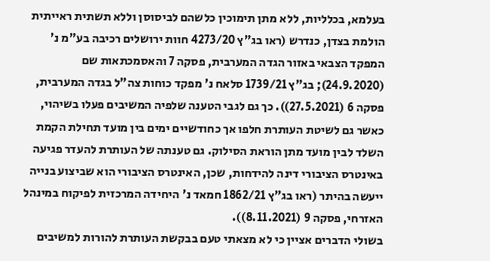בעלמא, בכלליות, ללא מתן תימוכין כלשהם לביסוסן וללא תשתית ראייתית הולמת בצדן, כנדרש (ראו בג"ץ 4273/20 חוות ירושלים רכיבה בע"מ נ' המפקד הצבאי באזור הגדה המערבית, פסקה 7 והאסמכתאות שם (24.9.2020); בג"ץ 1739/21 סלאח נ' מפקד כוחות צה"ל בגדה המערבית, פסקה 6 (27.5.2021)). כך גם לגבי הטענה שלפיה המשיבים פעלו בשיהוי, כאשר גם לשיטת העותרת חלפו אך כחודשיים ימים בין מועד תחילת הקמת השלד לבין מועד מתן הוראת הסילוק. גם טענתה של העותרת להעדר פגיעה באינטרס הציבורי דינה להידחות, שכן, האינטרס הציבורי הוא שביצוע בנייה ייעשה בהיתר (ראו בג"ץ 1862/21 חמאד נ' היחידה המרכזית לפיקוח במינהל האזרחי, פסקה 9 (8.11.2021)).
בשולי הדברים אציין כי לא מצאתי טעם בבקשת העותרת להורות למשיבים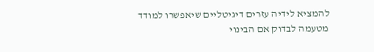להמציא לידיה עזרים דיגיטליים שיאפשרו למודד מטעמה לבדוק אם הבינוי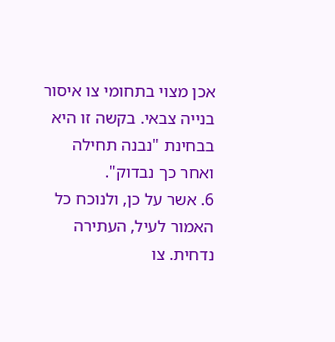אכן מצוי בתחומי צו איסור בנייה צבאי. בקשה זו היא בבחינת "נבנה תחילה ואחר כך נבדוק".
6. אשר על כן, ולנוכח כל האמור לעיל, העתירה נדחית. צו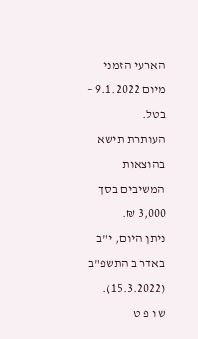הארעי הזמני מיום 9.1.2022 – בטל.
העותרת תישא בהוצאות המשיבים בסך 3,000 ₪.
ניתן היום, י"ב באדר ב התשפ"ב (15.3.2022).
ש ו פ ט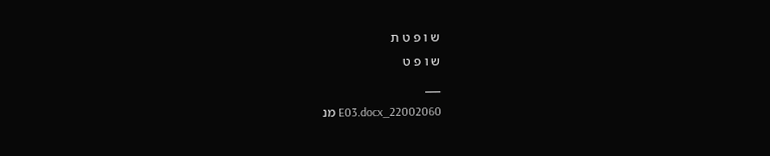ש ו פ ט ת
ש ו פ ט
___
22002060_E03.docx מנ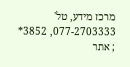מרכז מידע, טל' 077-2703333, 3852* ; אתר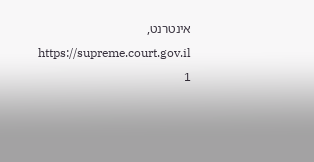אינטרנט, https://supreme.court.gov.il
1